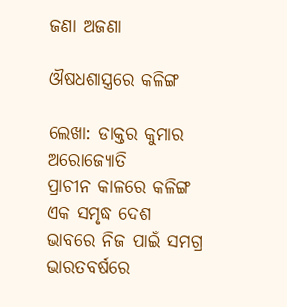ଜଣା ଅଜଣା

ଔଷଧଶାସ୍ତ୍ରରେ କଳିଙ୍ଗ

ଲେଖା: ଡାକ୍ତର କୁମାର ଅରୋଜ୍ୟୋତି
ପ୍ରାଚୀନ କାଳରେ କଳିଙ୍ଗ ଏକ ସମୃଦ୍ଧ ଦେଶ ଭାବରେ ନିଜ ପାଇଁ ସମଗ୍ର ଭାରତବର୍ଷରେ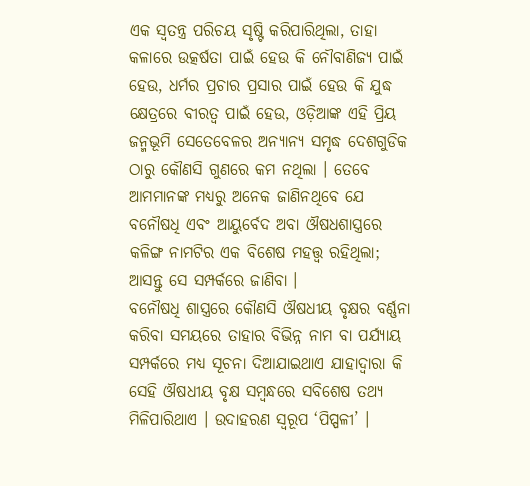ଏକ ସ୍ୱତନ୍ତ୍ର ପରିଚୟ ସୃଷ୍ଟି କରିପାରିଥିଲା, ତାହା କଳାରେ ଉତ୍କର୍ଷତା ପାଇଁ ହେଉ କି ନୌବାଣିଜ୍ୟ ପାଇଁ ହେଉ, ଧର୍ମର ପ୍ରଚାର ପ୍ରସାର ପାଇଁ ହେଉ କି ଯୁଦ୍ଧ କ୍ଷେତ୍ରରେ ବୀରତ୍ବ ପାଇଁ ହେଉ, ଓଡ଼ିଆଙ୍କ ଏହି ପ୍ରିୟ ଜନ୍ମଭୂମି ସେତେବେଳର ଅନ୍ୟାନ୍ୟ ସମୃଦ୍ଧ ଦେଶଗୁଡିକ ଠାରୁ କୌଣସି ଗୁଣରେ କମ ନଥିଲା । ତେବେ ଆମମାନଙ୍କ ମଧ୍ୟରୁ ଅନେକ ଜାଣିନଥିବେ ଯେ ବନୌଷଧି ଏବଂ ଆୟୁର୍ବେଦ ଅବା ଔଷଧଶାସ୍ତ୍ରରେ କଳିଙ୍ଗ ନାମଟିର ଏକ ବିଶେଷ ମହତ୍ତ୍ୱ ରହିଥିଲା; ଆସନ୍ତୁ ସେ ସମ୍ପର୍କରେ ଜାଣିବା ।
ବନୌଷଧି ଶାସ୍ତ୍ରରେ କୌଣସି ଔଷଧୀୟ ବୃକ୍ଷର ବର୍ଣ୍ଣନା କରିବା ସମୟରେ ତାହାର ବିଭିନ୍ନ ନାମ ବା ପର୍ଯ୍ୟାୟ ସମ୍ପର୍କରେ ମଧ୍ୟ ସୂଚନା ଦିଆଯାଇଥାଏ ଯାହାଦ୍ୱାରା କି ସେହି ଔଷଧୀୟ ବୃକ୍ଷ ସମ୍ବନ୍ଧରେ ସବିଶେଷ ତଥ୍ୟ ମିଳିପାରିଥାଏ । ଉଦାହରଣ ସ୍ୱରୂପ ‘ପିପ୍ପଳୀ’ ।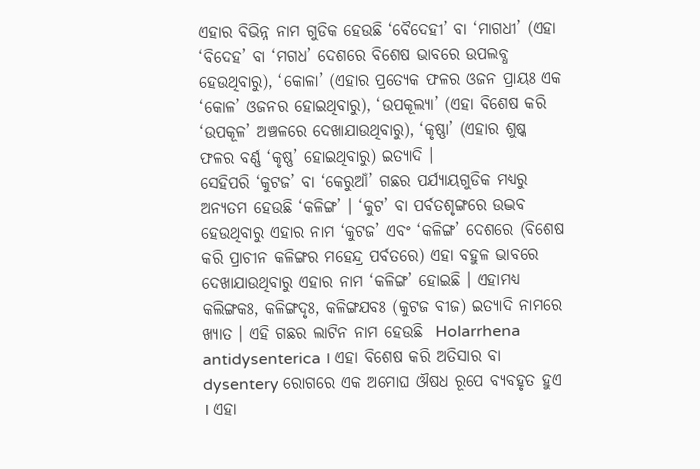ଏହାର ବିଭିନ୍ନ ନାମ ଗୁଡିକ ହେଉଛି ‘ବୈଦେହୀ’ ବା ‘ମାଗଧୀ’ (ଏହା ‘ବିଦେହ’ ବା ‘ମଗଧ’ ଦେଶରେ ବିଶେଷ ଭାବରେ ଉପଲବ୍ଧ ହେଉଥିବାରୁ), ‘କୋଳା’ (ଏହାର ପ୍ରତ୍ୟେକ ଫଳର ଓଜନ ପ୍ରାୟଃ ଏକ ‘କୋଳ’ ଓଜନର ହୋଇଥିବାରୁ), ‘ଉପକୂଲ୍ୟା’ (ଏହା ବିଶେଷ କରି ‘ଉପକୂଳ’ ଅଞ୍ଚଳରେ ଦେଖାଯାଉଥିବାରୁ), ‘କୃଷ୍ଣା’ (ଏହାର ଶୁଷ୍କ ଫଳର ବର୍ଣ୍ଣ ‘କୃଷ୍ଣ’ ହୋଇଥିବାରୁ) ଇତ୍ୟାଦି ।
ସେହିପରି ‘କୁଟଜ’ ବା ‘କେରୁଆଁ’ ଗଛର ପର୍ଯ୍ୟାୟଗୁଡିକ ମଧ୍ୟରୁ ଅନ୍ୟତମ ହେଉଛି ‘କଳିଙ୍ଗ’ । ‘କୁଟ’ ବା ପର୍ବତଶୃଙ୍ଗରେ ଉଦ୍ଭବ ହେଉଥିବାରୁ ଏହାର ନାମ ‘କୁଟଜ’ ଏବଂ ‘କଳିଙ୍ଗ’ ଦେଶରେ (ବିଶେଷ କରି ପ୍ରାଚୀନ କଳିଙ୍ଗର ମହେନ୍ଦ୍ର ପର୍ବତରେ) ଏହା ବହୁଳ ଭାବରେ ଦେଖାଯାଉଥିବାରୁ ଏହାର ନାମ ‘କଳିଙ୍ଗ’ ହୋଇଛି । ଏହାମଧ୍ୟ କଲିଙ୍ଗକଃ, କଳିଙ୍ଗଦୃଃ, କଳିଙ୍ଗଯବଃ (କୁଟଜ ବୀଜ) ଇତ୍ୟାଦି ନାମରେ ଖ୍ୟାତ । ଏହି ଗଛର ଲାଟିନ ନାମ ହେଉଛି  Holarrhena antidysenterica । ଏହା ବିଶେଷ କରି ଅତିସାର ବା dysentery ରୋଗରେ ଏକ ଅମୋଘ ଔଷଧ ରୂପେ ବ୍ୟବହୃତ ହୁଏ । ଏହା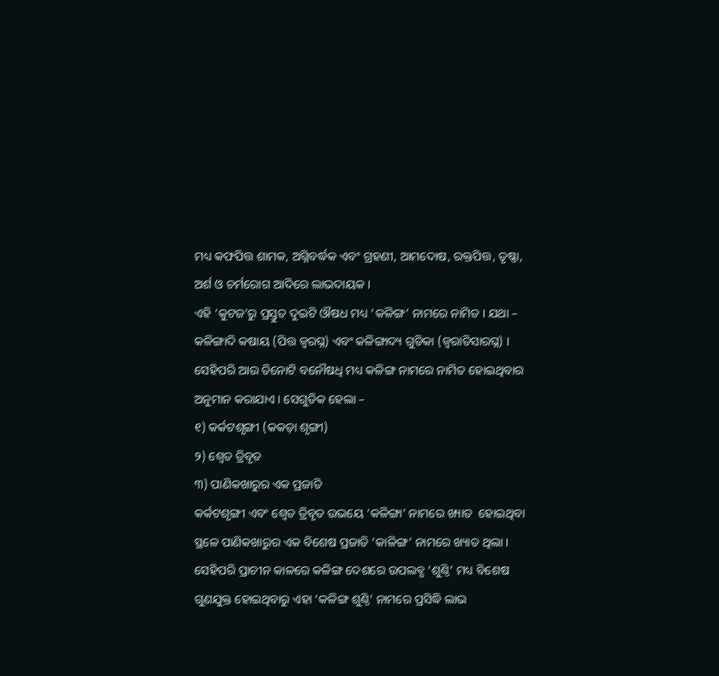ମଧ୍ୟ କଫପିତ୍ତ ଶାମକ, ଅଗ୍ନିବର୍ଦ୍ଧକ ଏବଂ ଗ୍ରହଣୀ, ଆମଦୋଷ, ରକ୍ତପିତ୍ତ, ତୃଷ୍ଣା, ଅର୍ଶ ଓ ଚର୍ମରୋଗ ଆଦିରେ ଲାଭଦାୟକ ।
ଏହି ‘କୁଟଜ’ରୁ ପ୍ରସ୍ତୁତ ଦୁଇଟି ଔଷଧ ମଧ୍ୟ ‘କଳିଙ୍ଗ’ ନାମରେ ନାମିତ । ଯଥା – କଳିଙ୍ଗାଦି କଷାୟ (ପିତ୍ତ ଜ୍ବରଘ୍ନ) ଏବଂ କଳିଙ୍ଗାଦ୍ୟ ଗୁଡିକା (ଜ୍ବରାତିସାରଘ୍ନ) ।
ସେହିପରି ଆଉ ତିନୋଟି ବନୌଷଧି ମଧ୍ୟ କଳିଙ୍ଗ ନାମରେ ନାମିତ ହୋଇଥିବାର ଅନୁମାନ କରାଯାଏ । ସେଗୁଡିକ ହେଲା –
୧) କର୍କଟଶୃଙ୍ଗୀ (କକଡ଼ା ଶୃଙ୍ଗୀ)
୨) ଶ୍ଵେତ ତ୍ରିବୃତ
୩) ପାଣିକଖାରୁର ଏକ ପ୍ରଜାତି
କର୍କଟଶୃଙ୍ଗୀ ଏବଂ ଶ୍ଵେତ ତ୍ରିବୃତ ଉଭୟେ ‘କଳିଙ୍ଗା’ ନାମରେ ଖ୍ୟାତ  ହୋଇଥିବା ସ୍ଥଳେ ପାଣିକଖାରୁର ଏକ ବିଶେଷ ପ୍ରଜାତି ‘କାଳିଙ୍ଗ’ ନାମରେ ଖ୍ୟାତ ଥିଲା ।
ସେହିପରି ପ୍ରାଚୀନ କାଳରେ କଳିଙ୍ଗ ଦେଶରେ ଉପଲବ୍ଧ ‘ଶୁଣ୍ଠି’ ମଧ୍ୟ ବିଶେଷ ଗୁଣଯୁକ୍ତ ହୋଇଥିବାରୁ ଏହା ‘କଳିଙ୍ଗ ଶୁଣ୍ଠି’ ନାମରେ ପ୍ରସିଦ୍ଧି ଲାଭ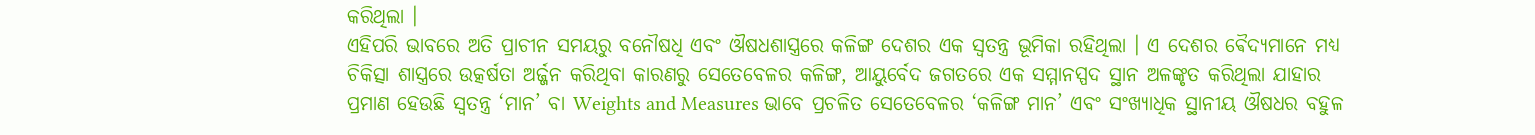କରିଥିଲା ।
ଏହିପରି ଭାବରେ ଅତି ପ୍ରାଚୀନ ସମୟରୁ ବନୌଷଧି ଏବଂ ଔଷଧଶାସ୍ତ୍ରରେ କଳିଙ୍ଗ ଦେଶର ଏକ ସ୍ୱତନ୍ତ୍ର ଭୂମିକା ରହିଥିଲା । ଏ ଦେଶର ଵୈଦ୍ୟମାନେ ମଧ୍ୟ ଚିକିତ୍ସା ଶାସ୍ତ୍ରରେ ଉତ୍କର୍ଷତା ଅର୍ଜ୍ଜନ କରିଥିବା କାରଣରୁ ସେତେବେଳର କଳିଙ୍ଗ, ଆୟୁର୍ବେଦ ଜଗତରେ ଏକ ସମ୍ମାନସ୍ପଦ ସ୍ଥାନ ଅଳଙ୍କୃତ କରିଥିଲା ଯାହାର ପ୍ରମାଣ ହେଉଛି ସ୍ୱତନ୍ତ୍ର ‘ମାନ’ ବା Weights and Measures ଭାବେ ପ୍ରଚଳିତ ସେତେବେଳର ‘କଳିଙ୍ଗ ମାନ’ ଏବଂ ସଂଖ୍ୟାଧିକ ସ୍ଥାନୀୟ ଔଷଧର ବହୁଳ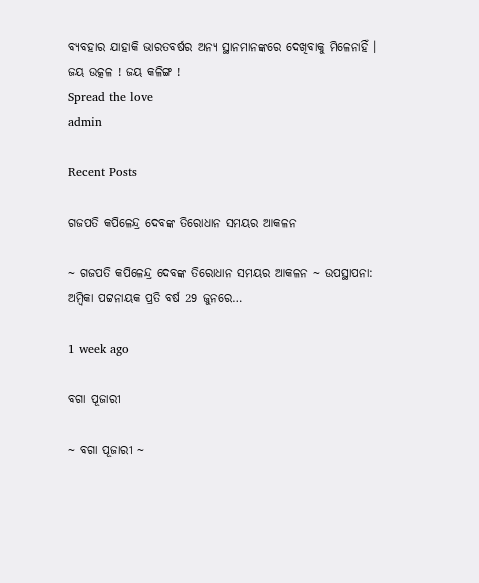ବ୍ୟବହାର ଯାହାକି ଭାରତବର୍ଷର ଅନ୍ୟ ସ୍ଥାନମାନଙ୍କରେ ଦେଖିବାକୁ ମିଳେନାହିଁ ।
ଜୟ ଉତ୍କଳ ! ଜୟ କଳିଙ୍ଗ !
Spread the love
admin

Recent Posts

ଗଜପତି କପିଳେନ୍ଦ୍ର ଦେବଙ୍କ ତିରୋଧାନ ସମୟର ଆକଳନ

~ ଗଜପତି କପିଳେନ୍ଦ୍ର ଦେବଙ୍କ ତିରୋଧାନ ସମୟର ଆକଳନ ~ ଉପସ୍ଥାପନା: ଅମ୍ବିକା ପଟ୍ଟନାୟକ ପ୍ରତି ବର୍ଷ 29 ଜୁନରେ…

1 week ago

ବଗା ପୂଜାରୀ

~ ବଗା ପୂଜାରୀ ~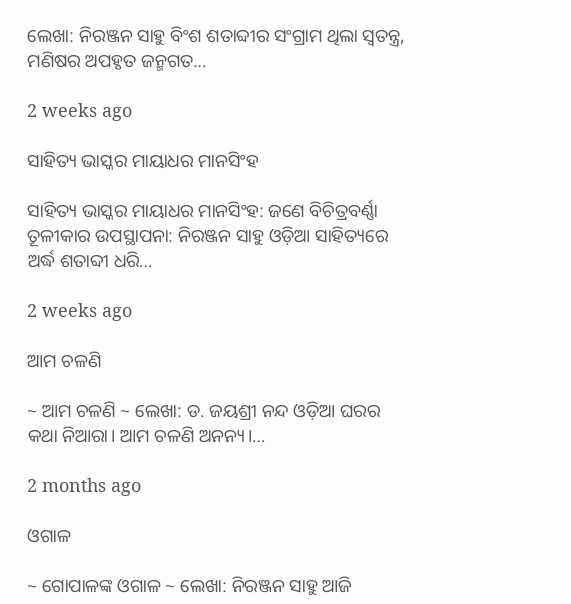ଲେଖା: ନିରଞ୍ଜନ ସାହୁ ବିଂଶ ଶତାବ୍ଦୀର ସଂଗ୍ରାମ ଥିଲା ସ୍ଵତନ୍ତ୍ର, ମଣିଷର ଅପହୃତ ଜନ୍ମଗତ…

2 weeks ago

ସାହିତ୍ୟ ଭାସ୍କର ମାୟାଧର ମାନସିଂହ

ସାହିତ୍ୟ ଭାସ୍କର ମାୟାଧର ମାନସିଂହ: ଜଣେ ବିଚିତ୍ରବର୍ଣ୍ଣା ତୂଳୀକାର ଉପସ୍ଥାପନା: ନିରଞ୍ଜନ ସାହୁ ଓଡ଼ିଆ ସାହିତ୍ୟରେ ଅର୍ଦ୍ଧ ଶତାବ୍ଦୀ ଧରି…

2 weeks ago

ଆମ ଚଳଣି

~ ଆମ ଚଳଣି ~ ଲେଖା: ଡ. ଜୟଶ୍ରୀ ନନ୍ଦ ଓଡ଼ିଆ ଘରର କଥା ନିଆରା। ଆମ ଚଳଣି ଅନନ୍ୟ।…

2 months ago

ଓଗାଳ

~ ଗୋପାଳଙ୍କ ଓଗାଳ ~ ଲେଖା: ନିରଞ୍ଜନ ସାହୁ ଆଜି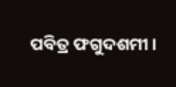ପବିତ୍ର ଫଗୁଦଶମୀ।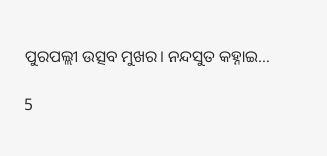ପୁରପଲ୍ଲୀ ଉତ୍ସବ ମୁଖର। ନନ୍ଦସୁତ କହ୍ନାଇ…

5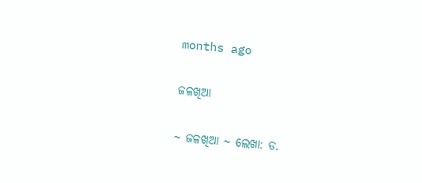months ago

ଜଳଖିଆ

~ ଜଳଖିଆ ~ ଲେଖା: ଡ.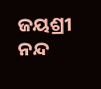ଜୟଶ୍ରୀ ନନ୍ଦ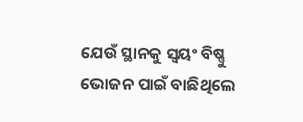ଯେଉଁ ସ୍ଥାନକୁ ସ୍ବୟଂ ବିଷ୍ଣୁ ଭୋଜନ ପାଇଁ ବାଛିଥିଲେ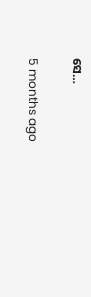ସେ…

5 months ago